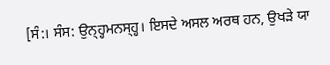[ਸੰ:। ਸੰਸ: ਉਨ੍ਹ੍ਹਮਨਸ੍ਹ੍ਹ। ਇਸਦੇ ਅਸਲ ਅਰਥ ਹਨ, ਉਖੜੇ ਯਾ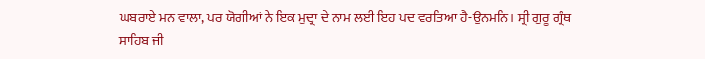ਘਬਰਾਏ ਮਨ ਵਾਲਾ, ਪਰ ਯੋਗੀਆਂ ਨੇ ਇਕ ਮੁਦ੍ਰਾ ਦੇ ਨਾਮ ਲਈ ਇਹ ਪਦ ਵਰਤਿਆ ਹੈ-ਉਨਮਨਿ। ਸ੍ਰੀ ਗੁਰੂ ਗ੍ਰੰਥ ਸਾਹਿਬ ਜੀ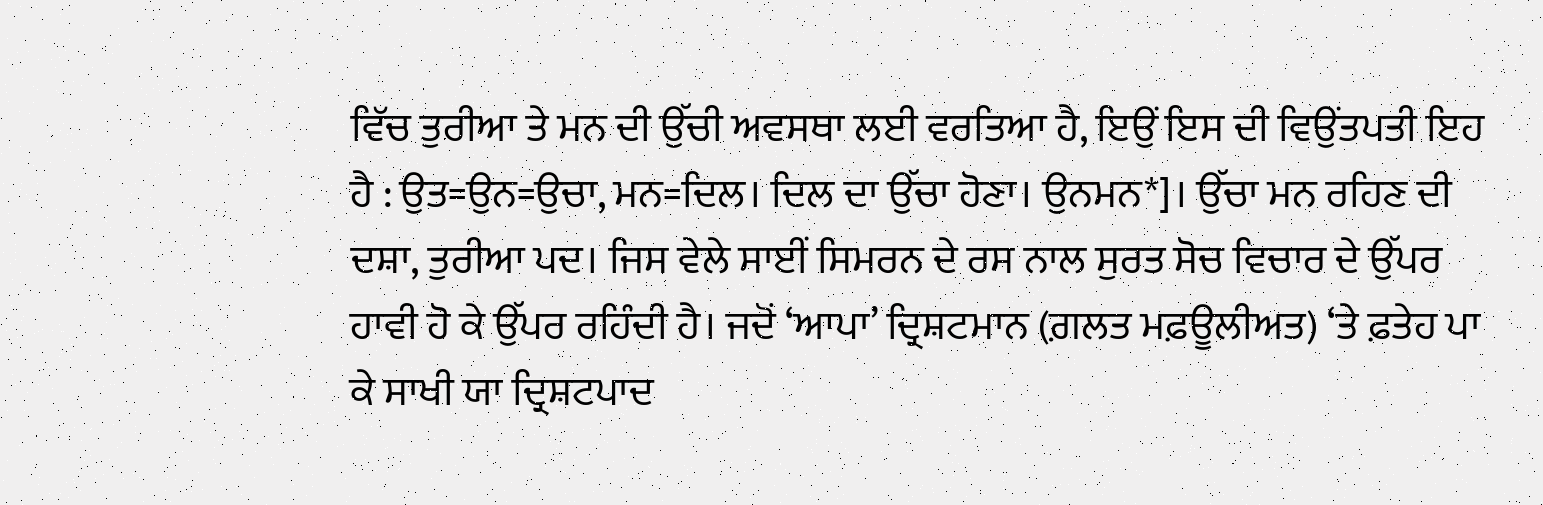ਵਿੱਚ ਤੁਰੀਆ ਤੇ ਮਨ ਦੀ ਉੱਚੀ ਅਵਸਥਾ ਲਈ ਵਰਤਿਆ ਹੈ, ਇਉਂ ਇਸ ਦੀ ਵਿਉਂਤਪਤੀ ਇਹ ਹੈ : ਉਤ=ਉਨ=ਉਚਾ, ਮਨ=ਦਿਲ। ਦਿਲ ਦਾ ਉੱਚਾ ਹੋਣਾ। ਉਨਮਨ*]। ਉੱਚਾ ਮਨ ਰਹਿਣ ਦੀ ਦਸ਼ਾ, ਤੁਰੀਆ ਪਦ। ਜਿਸ ਵੇਲੇ ਸਾਈਂ ਸਿਮਰਨ ਦੇ ਰਸ ਨਾਲ ਸੁਰਤ ਸੋਚ ਵਿਚਾਰ ਦੇ ਉੱਪਰ ਹਾਵੀ ਹੋ ਕੇ ਉੱਪਰ ਰਹਿੰਦੀ ਹੈ। ਜਦੋਂ ‘ਆਪਾ’ ਦ੍ਰਿਸ਼ਟਮਾਨ (ਗ਼ਲਤ ਮਫ਼ਊਲੀਅਤ) ‘ਤੇ ਫ਼ਤੇਹ ਪਾ ਕੇ ਸਾਖੀ ਯਾ ਦ੍ਰਿਸ਼ਟਪਾਦ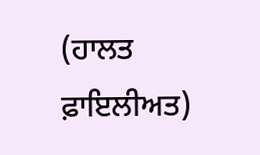(ਹਾਲਤ ਫ਼ਾਇਲੀਅਤ)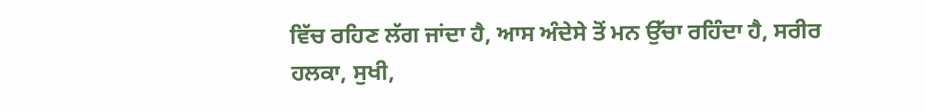ਵਿੱਚ ਰਹਿਣ ਲੱਗ ਜਾਂਦਾ ਹੈ, ਆਸ ਅੰਦੇਸੇ ਤੋਂ ਮਨ ਉੱਚਾ ਰਹਿੰਦਾ ਹੈ, ਸਰੀਰ ਹਲਕਾ, ਸੁਖੀ,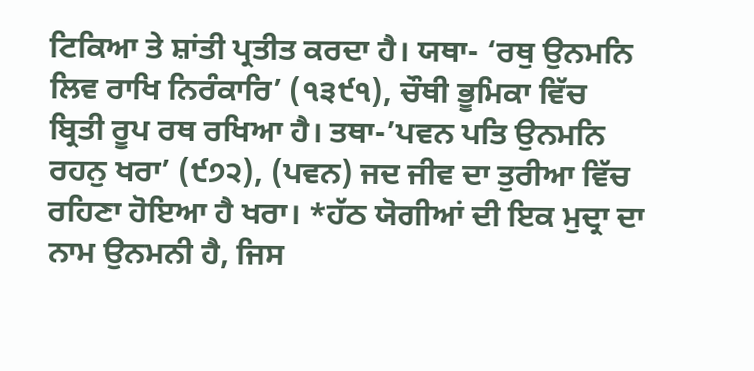ਟਿਕਿਆ ਤੇ ਸ਼ਾਂਤੀ ਪ੍ਰਤੀਤ ਕਰਦਾ ਹੈ। ਯਥਾ- ‘ਰਥੁ ਉਨਮਨਿ ਲਿਵ ਰਾਖਿ ਨਿਰੰਕਾਰਿ’ (੧੩੯੧), ਚੌਥੀ ਭੂਮਿਕਾ ਵਿੱਚ ਬ੍ਰਿਤੀ ਰੂਪ ਰਥ ਰਖਿਆ ਹੈ। ਤਥਾ-’ਪਵਨ ਪਤਿ ਉਨਮਨਿ ਰਹਨੁ ਖਰਾ’ (੯੭੨), (ਪਵਨ) ਜਦ ਜੀਵ ਦਾ ਤੁਰੀਆ ਵਿੱਚ ਰਹਿਣਾ ਹੋਇਆ ਹੈ ਖਰਾ। *ਹੱਠ ਯੋਗੀਆਂ ਦੀ ਇਕ ਮੁਦ੍ਰਾ ਦਾ ਨਾਮ ਉਨਮਨੀ ਹੈ, ਜਿਸ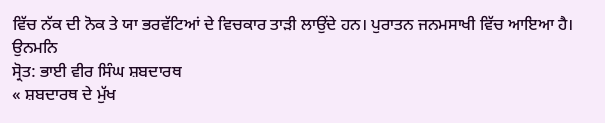ਵਿੱਚ ਨੱਕ ਦੀ ਨੋਕ ਤੇ ਯਾ ਭਰਵੱਟਿਆਂ ਦੇ ਵਿਚਕਾਰ ਤਾੜੀ ਲਾਉਂਦੇ ਹਨ। ਪੁਰਾਤਨ ਜਨਮਸਾਖੀ ਵਿੱਚ ਆਇਆ ਹੈ।
ਉਨਮਨਿ
ਸ੍ਰੋਤ: ਭਾਈ ਵੀਰ ਸਿੰਘ ਸ਼ਬਦਾਰਥ
« ਸ਼ਬਦਾਰਥ ਦੇ ਮੁੱਖ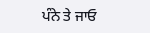ਪੰਨੇ ਤੇ ਜਾਓ